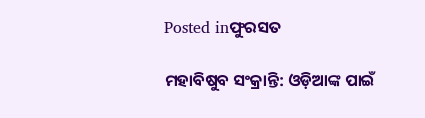Posted inଫୁରସତ

ମହାବିଷୁବ ସଂକ୍ରାନ୍ତି: ଓଡ଼ିଆଙ୍କ ପାଇଁ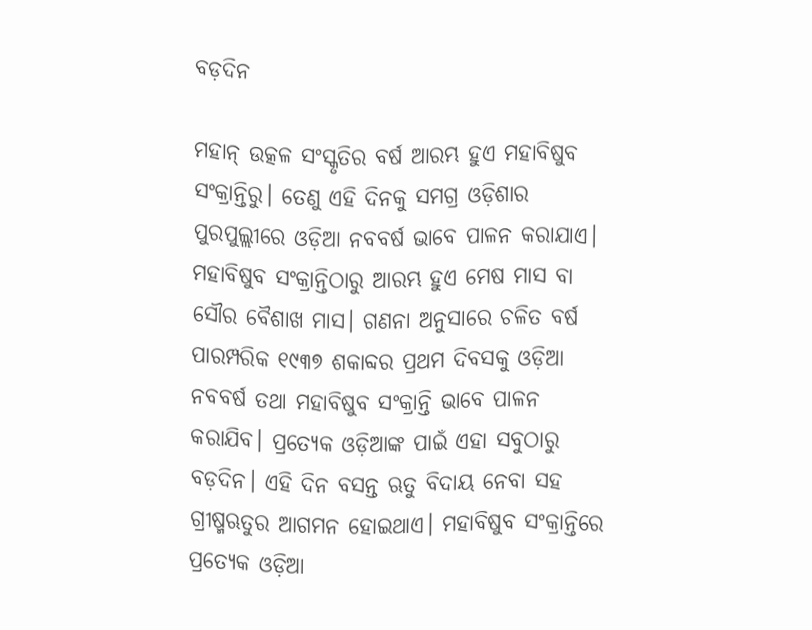ବଡ଼ଦିନ

ମହାନ୍‌ ଉତ୍କଳ ସଂସ୍କୃତିର ବର୍ଷ ଆରମ୍ଭ ହୁଏ ମହାବିଷୁବ ସଂକ୍ରାନ୍ତିରୁ। ତେଣୁ ଏହି ଦିନକୁ ସମଗ୍ର ଓଡ଼ିଶାର ପୁରପୁଲ୍ଲୀରେ ଓଡ଼ିଆ ନବବର୍ଷ ଭାବେ ପାଳନ କରାଯାଏ। ମହାବିଷୁବ ସଂକ୍ରାନ୍ତିଠାରୁ ଆରମ୍ଭ ହୁଏ ମେଷ ମାସ ବା ସୌର ବୈଶାଖ ମାସ। ଗଣନା ଅନୁସାରେ ଚଳିତ ବର୍ଷ ପାରମ୍ପରିକ ୧୯୩୭ ଶକାବ୍ଦର ପ୍ରଥମ ଦିବସକୁ ଓଡ଼ିଆ ନବବର୍ଷ ତଥା ମହାବିଷୁବ ସଂକ୍ରାନ୍ତି ଭାବେ ପାଳନ କରାଯିବ। ପ୍ରତ୍ୟେକ ଓଡ଼ିଆଙ୍କ ପାଇଁ ଏହା ସବୁଠାରୁ ବଡ଼ଦିନ। ଏହି ଦିନ ବସନ୍ତ ଋତୁ ବିଦାୟ ନେବା ସହ ଗ୍ରୀଷ୍ମଋତୁର ଆଗମନ ହୋଇଥାଏ। ମହାବିଷୁବ ସଂକ୍ରାନ୍ତିରେ ପ୍ରତ୍ୟେକ ଓଡ଼ିଆ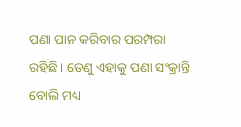ପଣା ପାନ କରିବାର ପରମ୍ପରା ରହିଛି। ତେଣୁ ଏହାକୁ ପଣା ସଂକ୍ରାନ୍ତି ବୋଲି ମଧ୍ୟ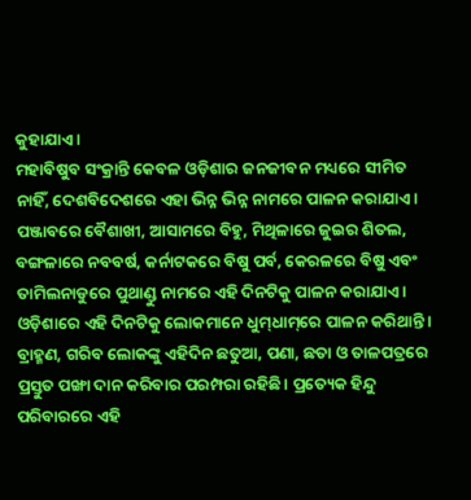କୁହାଯାଏ।
ମହାବିଷୁବ ସଂକ୍ରାନ୍ତି କେବଳ ଓଡ଼ିଶାର ଜନଜୀବନ ମଧ୍ୟରେ ସୀମିତ ନାହିଁ, ଦେଶବିଦେଶରେ ଏହା ଭିନ୍ନ ଭିନ୍ନ ନାମରେ ପାଳନ କରାଯାଏ। ପଞ୍ଜାବରେ ବୈଶାଖୀ, ଆସାମରେ ବିହୁ, ମିଥିଳାରେ ଜୁଇର ଶିତଲ, ବଙ୍ଗଳାରେ ନବବର୍ଷ, କର୍ନାଟକରେ ବିଷୁ ପର୍ବ, କେରଳରେ ବିଷୁ ଏବଂ ତାମିଲନାଡୁରେ ପୁଥାଣ୍ଡୁ ନାମରେ ଏହି ଦିନଟିକୁ ପାଳନ କରାଯାଏ। ଓଡ଼ିଶାରେ ଏହି ଦିନଟିକୁ ଲୋକମାନେ ଧୁମ୍‌ଧାମ୍‌ରେ ପାଳନ କରିଥାନ୍ତି। ବ୍ରାହ୍ମଣ, ଗରିବ ଲୋକଙ୍କୁ ଏହିଦିନ ଛତୁଆ, ପଣା, ଛତା ଓ ତାଳପତ୍ରରେ ପ୍ରସ୍ତୁତ ପଙ୍ଖା ଦାନ କରିବାର ପରମ୍ପରା ରହିଛି। ପ୍ରତ୍ୟେକ ହିନ୍ଦୁ ପରିବାରରେ ଏହି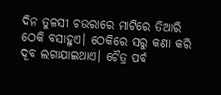ଦିନ ତୁଳସୀ ଚଉରାରେ ମାଟିରେ ତିଆରି ଠେକି ବସାହୁଏ। ଠେକିରେ ସରୁ କଣା କରି ଦୂବ ଲଗାଯାଇଥାଏ। ଚୈତ୍ର ପର୍ବ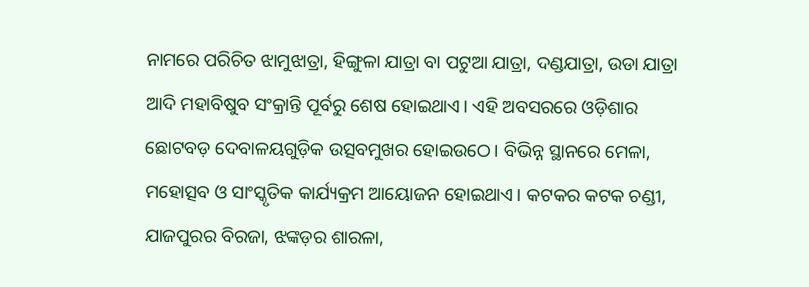ନାମରେ ପରିଚିତ ଝାମୁଝାତ୍ରା, ହିଙ୍ଗୁଳା ଯାତ୍ରା ବା ପଟୁଆ ଯାତ୍ରା, ଦଣ୍ଡଯାତ୍ରା, ଉଡା ଯାତ୍ରା ଆଦି ମହାବିଷୁବ ସଂକ୍ରାନ୍ତି ପୂର୍ବରୁ ଶେଷ ହୋଇଥାଏ। ଏହି ଅବସରରେ ଓଡ଼ିଶାର ଛୋଟବଡ଼ ଦେବାଳୟଗୁଡ଼ିକ ଉତ୍ସବମୁଖର ହୋଇଉଠେ। ବିଭିନ୍ନ ସ୍ଥାନରେ ମେଳା, ମହୋତ୍ସବ ଓ ସାଂସ୍କୃତିକ କାର୍ଯ୍ୟକ୍ରମ ଆୟୋଜନ ହୋଇଥାଏ। କଟକର କଟକ ଚଣ୍ଡୀ, ଯାଜପୁରର ବିରଜା, ଝଙ୍କଡ଼ର ଶାରଳା,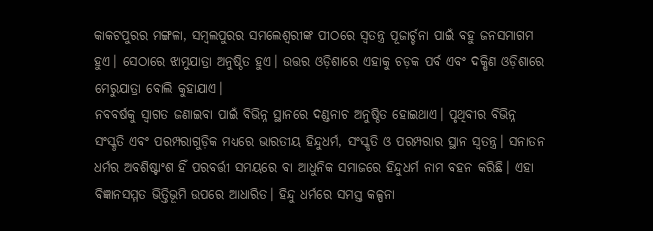କାକଟପୁରର ମଙ୍ଗଳା, ସମ୍ବଲପୁରର ସମଲେଶ୍ୱରୀଙ୍କ ପୀଠରେ ସ୍ବତନ୍ତ୍ର ପୂଜାର୍ଚ୍ଚନା ପାଇଁ ବହୁ ଜନସମାଗମ ହୁଏ। ସେଠାରେ ଝାମୁଯାତ୍ରା ଅନୁଷ୍ଠିତ ହୁଏ। ଉତ୍ତର ଓଡ଼ିଶାରେ ଏହାକୁ ଚଡ଼କ ପର୍ବ ଏବଂ ଦକ୍ଷିଣ ଓଡ଼ିଶାରେ ମେରୁଯାତ୍ରା ବୋଲି କୁହାଯାଏ।
ନବବର୍ଷକୁ ସ୍ବାଗତ ଜଣାଇବା ପାଇଁ ବିଭିନ୍ନ ସ୍ଥାନରେ ଦଣ୍ଡନାଚ ଅନୁଷ୍ଠିତ ହୋଇଥାଏ। ପୃଥିବୀର ବିଭିନ୍ନ ସଂସ୍କୃତି ଏବଂ ପରମ୍ପରାଗୁଡ଼ିକ ମଧ୍ୟରେ ଭାରତୀୟ ହିନ୍ଦୁଧର୍ମ, ସଂସ୍କୃତି ଓ ପରମ୍ପରାର ସ୍ଥାନ ସ୍ବତନ୍ତ୍ର। ସନାତନ ଧର୍ମର ଅବଶିଷ୍ଟାଂଶ ହିଁ ପରବର୍ତ୍ତୀ ସମୟରେ ବା ଆଧୁନିକ ସମାଜରେ ହିନ୍ଦୁଧର୍ମ ନାମ ବହନ କରିଛି। ଏହା ବିଜ୍ଞାନସମ୍ମତ ଭିତ୍ତିଭୂମି ଉପରେ ଆଧାରିତ। ହିନ୍ଦୁ ଧର୍ମରେ ସମସ୍ତ କଳ୍ପନା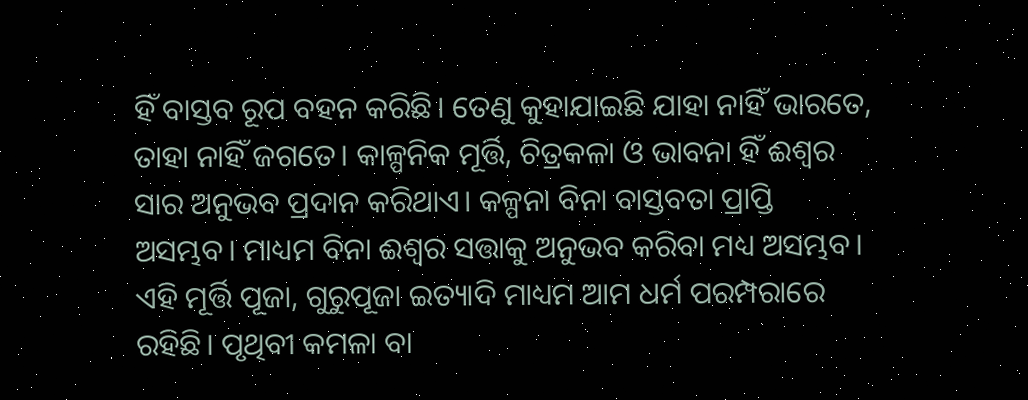ହିଁ ବାସ୍ତବ ରୂପ ବହନ କରିଛି। ତେଣୁ କୁହାଯାଇଛି ଯାହା ନାହିଁ ଭାରତେ, ତାହା ନାହିଁ ଜଗତେ। କାଳ୍ପନିକ ମୂର୍ତ୍ତି, ଚିତ୍ରକଳା ଓ ଭାବନା ହିଁ ଈଶ୍ୱର ସାର ଅନୁଭବ ପ୍ରଦାନ କରିଥାଏ। କଳ୍ପନା ବିନା ବାସ୍ତବତା ପ୍ରାପ୍ତି ଅସମ୍ଭବ। ମାଧ୍ୟମ ବିନା ଈଶ୍ୱର ସତ୍ତାକୁ ଅନୁଭବ କରିବା ମଧ୍ୟ ଅସମ୍ଭବ। ଏହି ମୂର୍ତ୍ତି ପୂଜା, ଗୁରୁପୂଜା ଇତ୍ୟାଦି ମାଧ୍ୟମ ଆମ ଧର୍ମ ପରମ୍ପରାରେ ରହିଛି। ପୃଥିବୀ କମଳା ବା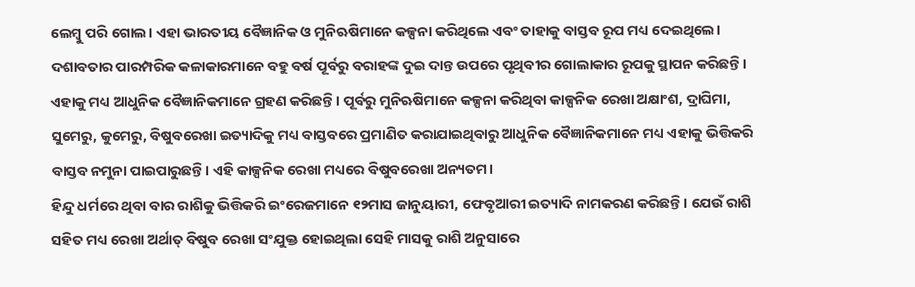ଲେମ୍ବୁ ପରି ଗୋଲ। ଏହା ଭାରତୀୟ ବୈଜ୍ଞାନିକ ଓ ମୁନିଋଷିମାନେ କଳ୍ପନା କରିଥିଲେ ଏବଂ ତାହାକୁ ବାସ୍ତବ ରୂପ ମଧ୍ୟ ଦେଇଥିଲେ। ଦଶାବତାର ପାରମ୍ପରିକ କଳାକାରମାନେ ବହୁ ବର୍ଷ ପୂର୍ବରୁ ବରାହଙ୍କ ଦୁଇ ଦାନ୍ତ ଉପରେ ପୃଥିବୀର ଗୋଲାକାର ରୂପକୁ ସ୍ଥାପନ କରିଛନ୍ତି। ଏହାକୁ ମଧ୍ୟ ଆଧୁନିକ ବୈଜ୍ଞାନିକମାନେ ଗ୍ରହଣ କରିଛନ୍ତି। ପୂର୍ବରୁ ମୁନିଋଷିମାନେ କଳ୍ପନା କରିଥିବା କାଳ୍ପନିକ ରେଖା ଅକ୍ଷାଂଶ, ଦ୍ରାଘିମା, ସୁମେରୁ, କୁମେରୁ, ବିଷୁବରେଖା ଇତ୍ୟାଦିକୁ ମଧ୍ୟ ବାସ୍ତବରେ ପ୍ରମାଣିତ କରାଯାଇଥିବାରୁ ଆଧୁନିକ ବୈଜ୍ଞାନିକମାନେ ମଧ୍ୟ ଏହାକୁ ଭିତ୍ତିକରି ବାସ୍ତବ ନମୁନା ପାଇପାରୁଛନ୍ତି। ଏହି କାଳ୍ପନିକ ରେଖା ମଧ୍ୟରେ ବିଷୁବରେଖା ଅନ୍ୟତମ।
ହିନ୍ଦୁ ଧର୍ମରେ ଥିବା ବାର ରାଶିକୁ ଭିତ୍ତିକରି ଇଂରେଜମାନେ ୧୨ମାସ ଜାନୁୟାରୀ, ଫେବୃଆରୀ ଇତ୍ୟାଦି ନାମକରଣ କରିଛନ୍ତି। ଯେଉଁ ରାଶି ସହିତ ମଧ୍ୟ ରେଖା ଅର୍ଥାତ୍‌ ବିଷୁବ ରେଖା ସଂଯୁକ୍ତ ହୋଇଥିଲା ସେହି ମାସକୁ ରାଶି ଅନୁସାରେ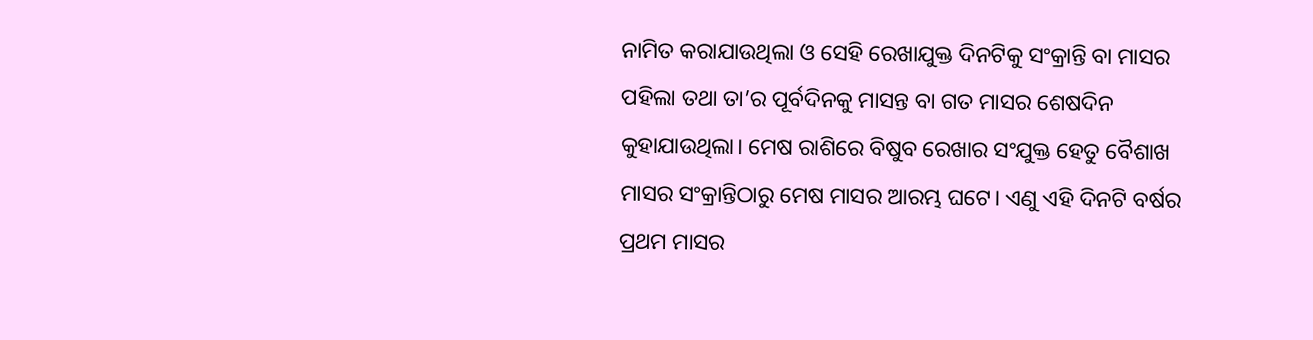ନାମିତ କରାଯାଉଥିଲା ଓ ସେହି ରେଖାଯୁକ୍ତ ଦିନଟିକୁ ସଂକ୍ରାନ୍ତି ବା ମାସର ପହିଲା ତଥା ତା’ର ପୂର୍ବଦିନକୁ ମାସନ୍ତ ବା ଗତ ମାସର ଶେଷଦିନ କୁହାଯାଉଥିଲା। ମେଷ ରାଶିରେ ବିଷୁବ ରେଖାର ସଂଯୁକ୍ତ ହେତୁ ବୈଶାଖ ମାସର ସଂକ୍ରାନ୍ତିଠାରୁ ମେଷ ମାସର ଆରମ୍ଭ ଘଟେ। ଏଣୁ ଏହି ଦିନଟି ବର୍ଷର ପ୍ରଥମ ମାସର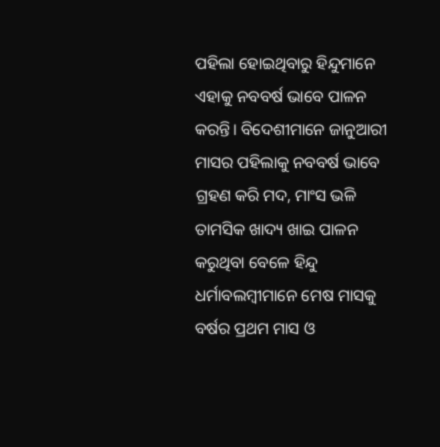ପହିଲା ହୋଇଥିବାରୁ ହିନ୍ଦୁମାନେ ଏହାକୁ ନବବର୍ଷ ଭାବେ ପାଳନ କରନ୍ତି। ବିଦେଶୀମାନେ ଜାନୁଆରୀ ମାସର ପହିଲାକୁ ନବବର୍ଷ ଭାବେ ଗ୍ରହଣ କରି ମଦ, ମାଂସ ଭଳି ତାମସିକ ଖାଦ୍ୟ ଖାଇ ପାଳନ କରୁଥିବା ବେଳେ ହିନ୍ଦୁ ଧର୍ମାବଲମ୍ବୀମାନେ ମେଷ ମାସକୁ ବର୍ଷର ପ୍ରଥମ ମାସ ଓ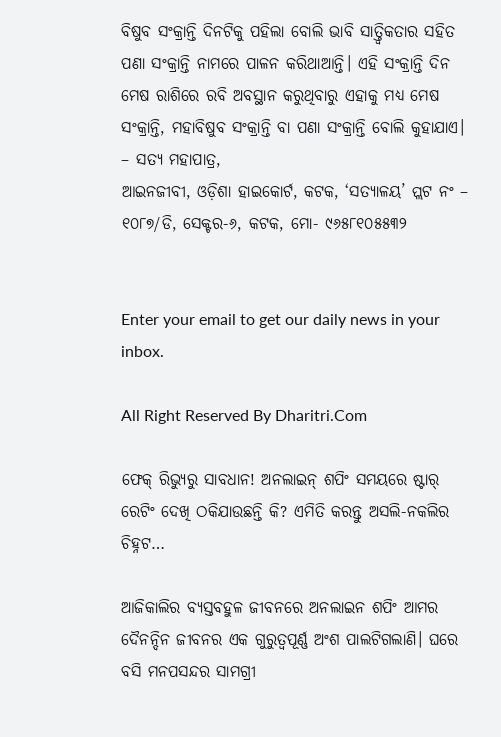ବିଷୁବ ସଂକ୍ରାନ୍ତି ଦିନଟିକୁ ପହିଲା ବୋଲି ଭାବି ସାତ୍ତ୍ୱିକତାର ସହିତ ପଣା ସଂକ୍ରାନ୍ତି ନାମରେ ପାଳନ କରିଥାଆନ୍ତି। ଏହି ସଂକ୍ରାନ୍ତି ଦିନ ମେଷ ରାଶିରେ ରବି ଅବସ୍ଥାନ କରୁଥିବାରୁ ଏହାକୁ ମଧ୍ୟ ମେଷ ସଂକ୍ରାନ୍ତି, ମହାବିଷୁବ ସଂକ୍ରାନ୍ତି ବା ପଣା ସଂକ୍ରାନ୍ତି ବୋଲି କୁହାଯାଏ।
– ସତ୍ୟ ମହାପାତ୍ର,
ଆଇନଜୀବୀ, ଓଡ଼ିଶା ହାଇକୋର୍ଟ, କଟକ, ‘ସତ୍ୟାଳୟ’ ପ୍ଲଟ ନଂ – ୧୦୮୭/ଡି, ସେକ୍ଟର-୬, କଟକ, ମୋ- ୯୬୫୮୧୦୫୫୩୨


Enter your email to get our daily news in your inbox.

All Right Reserved By Dharitri.Com

ଫେକ୍ ରିଭ୍ୟୁରୁ ସାବଧାନ! ଅନଲାଇନ୍ ଶପିଂ ସମୟରେ ଷ୍ଟାର୍ ରେଟିଂ ଦେଖି ଠକିଯାଉଛନ୍ତି କି? ଏମିତି କରନ୍ତୁ ଅସଲି-ନକଲିର ଚିହ୍ନଟ…

ଆଜିକାଲିର ବ୍ୟସ୍ତବହୁଳ ଜୀବନରେ ଅନଲାଇନ ଶପିଂ ଆମର ଦୈନନ୍ଦିନ ଜୀବନର ଏକ ଗୁରୁତ୍ୱପୂର୍ଣ୍ଣ ଅଂଶ ପାଲଟିଗଲାଣି। ଘରେ ବସି ମନପସନ୍ଦର ସାମଗ୍ରୀ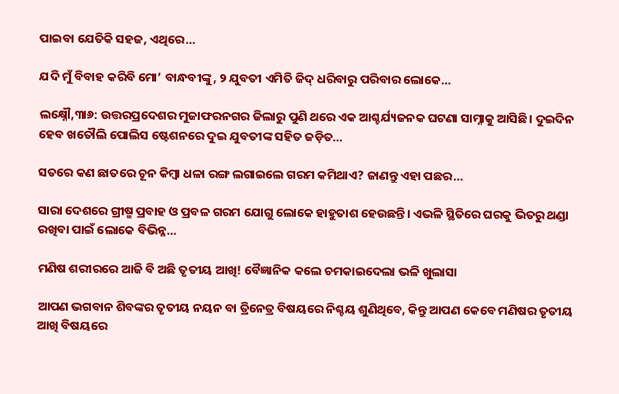ପାଇବା ଯେତିକି ସହଜ, ଏଥିରେ…

ଯଦି ମୁଁ ବିବାହ କରିବି ମୋ’ ବାନ୍ଧବୀଙ୍କୁ, ୨ ଯୁବତୀ ଏମିତି ଜିଦ୍‌ ଧରିବାରୁ ପରିବାର ଲୋକେ…

ଲକ୍ଷ୍ନୌ,୩ା୬: ଉତ୍ତରପ୍ରଦେଶର ମୁଜାଫରନଗର ଜିଲାରୁ ପୁଣି ଥରେ ଏକ ଆଶ୍ଚର୍ଯ୍ୟଜନକ ଘଟଣା ସାମ୍ନାକୁ ଆସିଛି। ଦୁଇଦିନ ହେବ ଖତୌଲି ପୋଲିସ ଷ୍ଟେଶନରେ ଦୁଇ ଯୁବତୀଙ୍କ ସହିତ ଜଡ଼ିତ…

ସତରେ କଣ ଛାତରେ ଚୂନ କିମ୍ବା ଧଳା ରଙ୍ଗ ଲଗାଇଲେ ଗରମ କମିଥାଏ? ଜାଣନ୍ତୁ ଏହା ପଛର…

ସାରା ଦେଶରେ ଗ୍ରୀଷ୍ମ ପ୍ରବାହ ଓ ପ୍ରବଳ ଗରମ ଯୋଗୁ ଲୋକେ ହାହୁତାଶ ହେଉଛନ୍ତି। ଏଭଳି ସ୍ଥିତିରେ ଘରକୁ ଭିତରୁ ଥଣ୍ଡା ରଖିବା ପାଇଁ ଲୋକେ ବିଭିନ୍ନ…

ମଣିଷ ଶରୀରରେ ଆଜି ବି ଅଛି ତୃତୀୟ ଆଖି! ବୈଜ୍ଞାନିକ କଲେ ଚମକାଇଦେଲା ଭଳି ଖୁଲାସା

ଆପଣ ଭଗବାନ ଶିବଙ୍କର ତୃତୀୟ ନୟନ ବା ତ୍ରିନେତ୍ର ବିଷୟରେ ନିଶ୍ଚୟ ଶୁଣିଥିବେ, କିନ୍ତୁ ଆପଣ କେବେ ମଣିଷର ତୃତୀୟ ଆଖି ବିଷୟରେ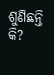ଶୁଣିଛନ୍ତି କି?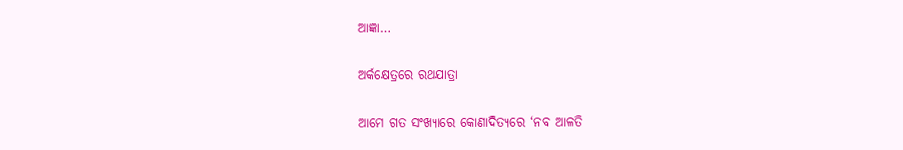ଆଜ୍ଞା…

ଅର୍କକ୍ଷେତ୍ରରେ ରଥଯାତ୍ରା

ଆମେ ଗତ ସଂଖ୍ୟାରେ କୋଣାଦିତ୍ୟରେ ‘ନବ ଆଳତି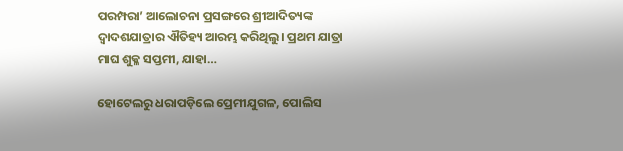ପରମ୍ପରା’ ଆଲୋଚନା ପ୍ରସଙ୍ଗରେ ଶ୍ରୀଆଦିତ୍ୟଙ୍କ ଦ୍ୱାଦଶଯାତ୍ରାର ଐତିହ୍ୟ ଆରମ୍ଭ କରିଥିଲୁ। ପ୍ରଥମ ଯାତ୍ରା ମାଘ ଶୁକ୍ଳ ସପ୍ତମୀ, ଯାହା…

ହୋଟେଲରୁ ଧରାପଡ଼ିଲେ ପ୍ରେମୀଯୁଗଳ, ପୋଲିସ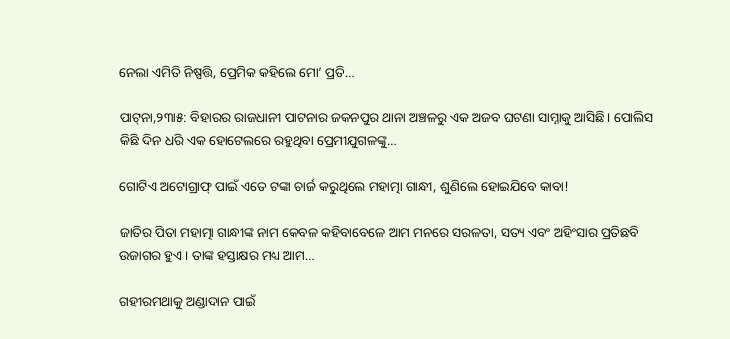ନେଲା ଏମିତି ନିଷ୍ପତ୍ତି, ପ୍ରେମିକ କହିଲେ ମୋ’ ପ୍ରତି…

ପାଟ୍‌ନା,୨୩ା୫: ବିହାରର ରାଜଧାନୀ ପାଟନାର ଜକନପୁର ଥାନା ଅଞ୍ଚଳରୁ ଏକ ଅଜବ ଘଟଣା ସାମ୍ନାକୁ ଆସିଛି। ପୋଲିସ କିଛି ଦିନ ଧରି ଏକ ହୋଟେଲରେ ରହୁଥିବା ପ୍ରେମୀଯୁଗଳଙ୍କୁ…

ଗୋଟିଏ ଅଟୋଗ୍ରାଫ୍‌ ପାଇଁ ଏତେ ଟଙ୍କା ଚାର୍ଜ କରୁଥିଲେ ମହାତ୍ମା ଗାନ୍ଧୀ, ଶୁଣିଲେ ହୋଇଯିବେ କାବା!

ଜାତିର ପିତା ମହାତ୍ମା ଗାନ୍ଧୀଙ୍କ ନାମ କେବଳ କହିବାବେଳେ ଆମ ମନରେ ସରଳତା, ସତ୍ୟ ଏବଂ ଅହିଂସାର ପ୍ରତିଛବି ଉଜାଗର ହୁଏ। ତାଙ୍କ ହସ୍ତାକ୍ଷର ମଧ୍ୟ ଆମ…

ଗହୀରମଥାକୁ ଅଣ୍ଡାଦାନ ପାଇଁ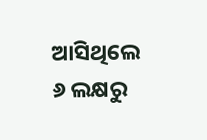ଆସିଥିଲେ ୬ ଲକ୍ଷରୁ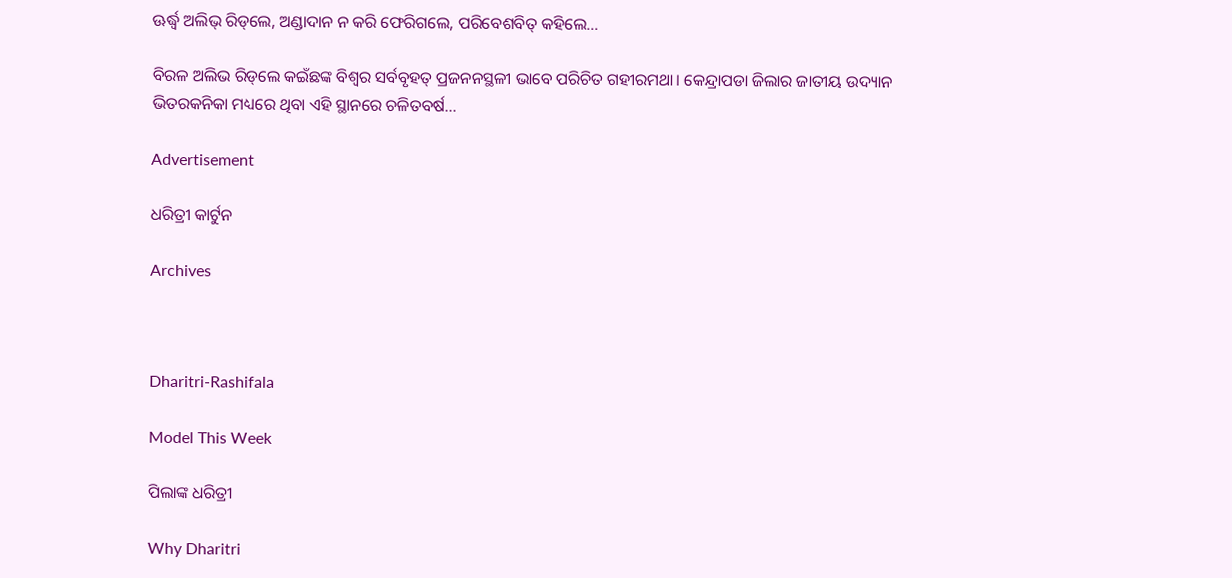ଊର୍ଦ୍ଧ୍ୱ ଅଲିଭ୍‌ ରିଡ୍‌ଲେ, ଅଣ୍ଡାଦାନ ନ କରି ଫେରିଗଲେ, ପରିବେଶବିତ୍‌ କହିଲେ…

ବିରଳ ଅଲିଭ ରିଡ୍‌ଲେ କଇଁଛଙ୍କ ବିଶ୍ୱର ସର୍ବବୃହତ୍‌ ପ୍ରଜନନସ୍ଥଳୀ ଭାବେ ପରିଚିତ ଗହୀରମଥା। କେନ୍ଦ୍ରାପଡା ଜିଲାର ଜାତୀୟ ଉଦ୍ୟାନ ଭିତରକନିକା ମଧ୍ୟରେ ଥିବା ଏହି ସ୍ଥାନରେ ଚଳିତବର୍ଷ…

Advertisement

ଧରିତ୍ରୀ କାର୍ଟୁନ

Archives



Dharitri-Rashifala

Model This Week

ପିଲାଙ୍କ ଧରିତ୍ରୀ

Why Dharitri